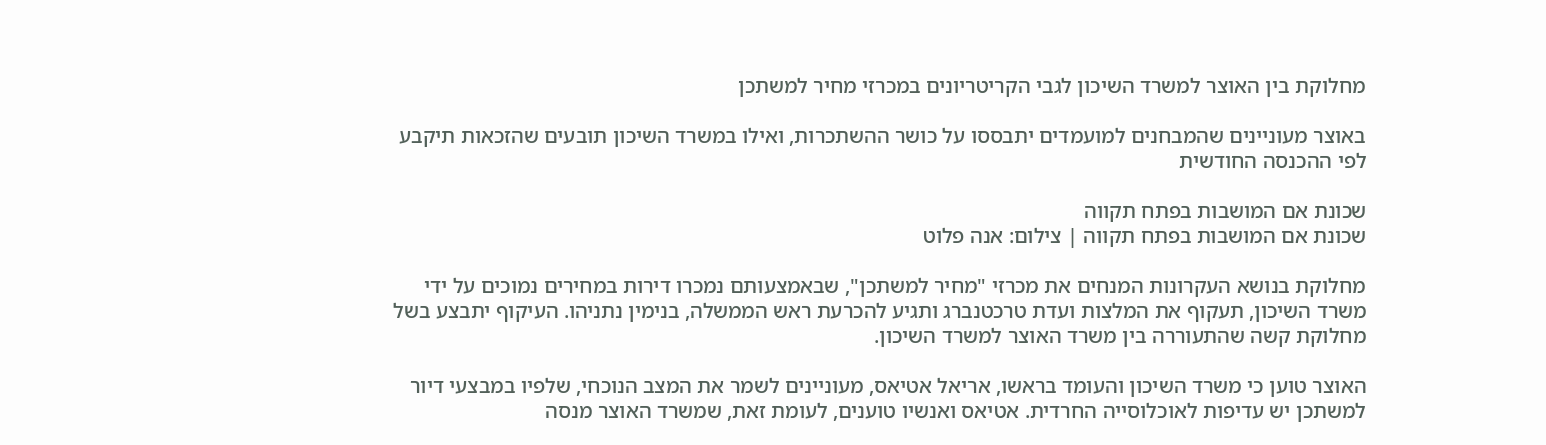מחלוקת בין האוצר למשרד השיכון לגבי הקריטריונים במכרזי מחיר למשתכן

באוצר מעוניינים שהמבחנים למועמדים יתבססו על כושר ההשתכרות, ואילו במשרד השיכון תובעים שהזכאות תיקבע לפי ההכנסה החודשית

שכונת אם המושבות בפתח תקווה
שכונת אם המושבות בפתח תקווה | צילום: אנה פלוט

מחלוקת בנושא העקרונות המנחים את מכרזי "מחיר למשתכן", שבאמצעותם נמכרו דירות במחירים נמוכים על ידי משרד השיכון, תעקוף את המלצות ועדת טרכטנברג ותגיע להכרעת ראש הממשלה, בנימין נתניהו. העיקוף יתבצע בשל מחלוקת קשה שהתעוררה בין משרד האוצר למשרד השיכון.

האוצר טוען כי משרד השיכון והעומד בראשו, אריאל אטיאס, מעוניינים לשמר את המצב הנוכחי, שלפיו במבצעי דיור למשתכן יש עדיפות לאוכלוסייה החרדית. אטיאס ואנשיו טוענים, לעומת זאת, שמשרד האוצר מנסה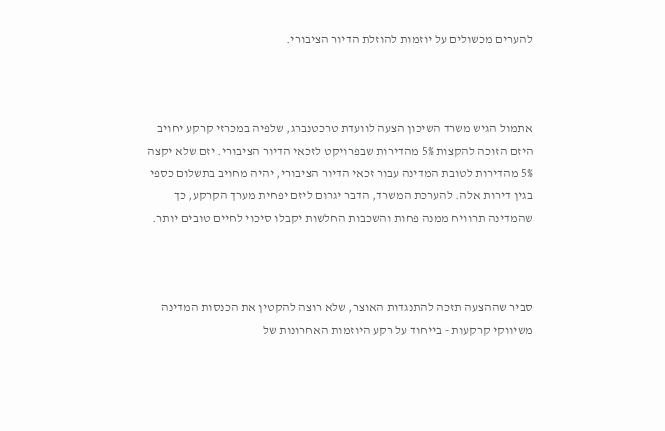להערים מכשולים על יוזמות להוזלת הדיור הציבורי.



אתמול הגיש משרד השיכון הצעה לוועדת טרכטנברג, שלפיה במכרזי קרקע יחויב היזם הזוכה להקצות 5% מהדירות שבפרויקט לזכאי הדיור הציבורי. יזם שלא יקצה 5% מהדירות לטובת המדינה עבור זכאי הדיור הציבורי, יהיה מחויב בתשלום כספי בגין דירות אלה. להערכת המשרד, הדבר יגרום ליזם יפחית מערך הקרקע, כך שהמדינה תרוויח ממנה פחות והשכבות החלשות יקבלו סיכוי לחיים טובים יותר.



סביר שההצעה תזכה להתנגדות האוצר, שלא רוצה להקטין את הכנסות המדינה משיווקי קרקעות - בייחוד על רקע היוזמות האחרונות של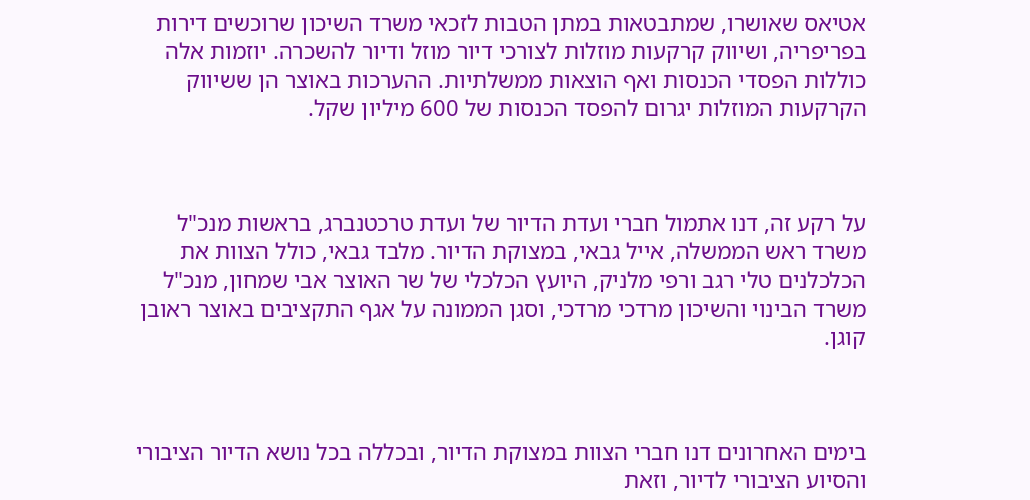אטיאס שאושרו, שמתבטאות במתן הטבות לזכאי משרד השיכון שרוכשים דירות בפריפריה, ושיווק קרקעות מוזלות לצורכי דיור מוזל ודיור להשכרה. יוזמות אלה כוללות הפסדי הכנסות ואף הוצאות ממשלתיות. ההערכות באוצר הן ששיווק הקרקעות המוזלות יגרום להפסד הכנסות של 600 מיליון שקל.



על רקע זה, דנו אתמול חברי ועדת הדיור של ועדת טרכטנברג, בראשות מנכ"ל משרד ראש הממשלה, אייל גבאי, במצוקת הדיור. מלבד גבאי, כולל הצוות את הכלכלנים טלי רגב ורפי מלניק, היועץ הכלכלי של שר האוצר אבי שמחון, מנכ"ל משרד הבינוי והשיכון מרדכי מרדכי, וסגן הממונה על אגף התקציבים באוצר ראובן קוגן.



בימים האחרונים דנו חברי הצוות במצוקת הדיור, ובכללה בכל נושא הדיור הציבורי והסיוע הציבורי לדיור, וזאת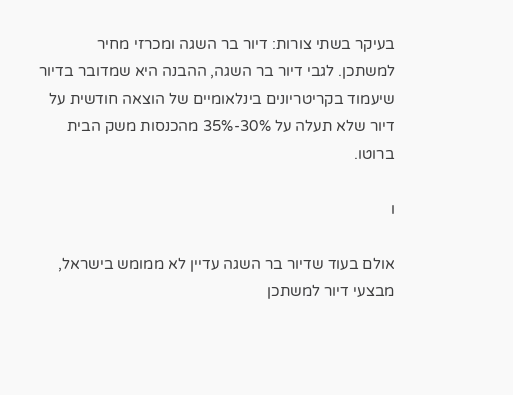בעיקר בשתי צורות: דיור בר השגה ומכרזי מחיר למשתכן. לגבי דיור בר השגה, ההבנה היא שמדובר בדיור שיעמוד בקריטריונים בינלאומיים של הוצאה חודשית על דיור שלא תעלה על 30%-35% מהכנסות משק הבית ברוטו.

ו

אולם בעוד שדיור בר השגה עדיין לא ממומש בישראל, מבצעי דיור למשתכן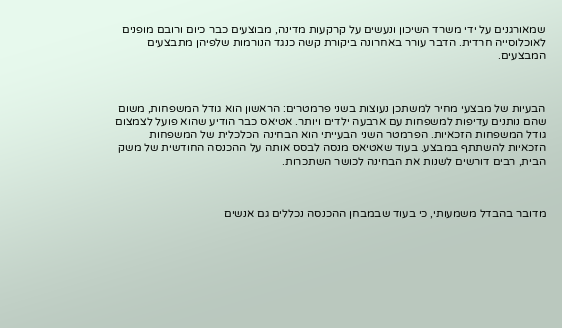שמאורגנים על ידי משרד השיכון ונעשים על קרקעות מדינה, מבוצעים כבר כיום ורובם מופנים לאוכלוסייה חרדית. הדבר עורר באחרונה ביקורת קשה כנגד הנורמות שלפיהן מתבצעים המבצעים.



הבעיות של מבצעי מחיר למשתכן נעוצות בשני פרמטרים: הראשון הוא גודל המשפחות, משום שהם נותנים עדיפות למשפחות עם ארבעה ילדים ויותר. אטיאס כבר הודיע שהוא פועל לצמצום גודל המשפחות הזכאיות. הפרמטר השני הבעייתי הוא הבחינה הכלכלית של המשפחות הזכאיות להשתתף במבצע. בעוד שאטיאס מנסה לבסס אותה על ההכנסה החודשית של משק הבית, רבים דורשים לשנות את הבחינה לכושר השתכרות.



מדובר בהבדל משמעותי, כי בעוד שבמבחן ההכנסה נכללים גם אנשים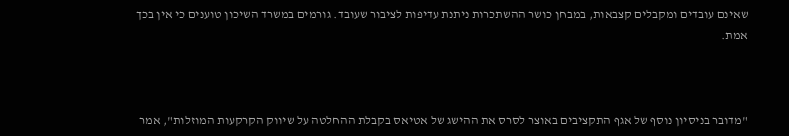שאינם עובדים ומקבלים קצבאות, במבחן כושר ההשתכרות ניתנת עדיפות לציבור שעובד. גורמים במשרד השיכון טוענים כי אין בכך אמת.



"מדובר בניסיון נוסף של אגף התקציבים באוצר לסרס את ההישג של אטיאס בקבלת ההחלטה על שיווק הקרקעות המוזלות", אמר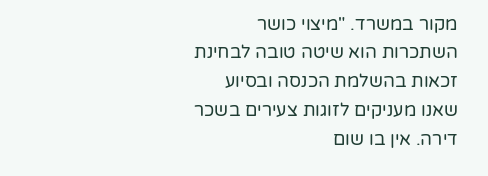מקור במשרד. "מיצוי כושר השתכרות הוא שיטה טובה לבחינת זכאות בהשלמת הכנסה ובסיוע שאנו מעניקים לזוגות צעירים בשכר דירה. אין בו שום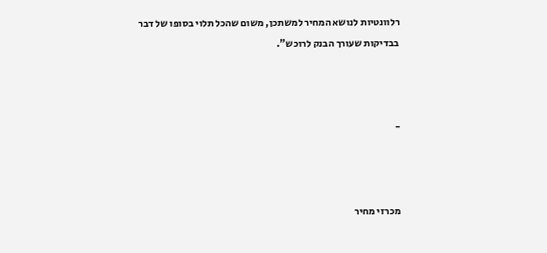רלוונטיות לנושא המחיר למשתכן, משום שהכל תלוי בסופו של דבר בבדיקות שעורך הבנק לרוכש".



-



מכרזי מחיר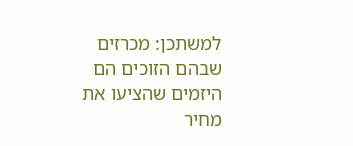למשתכן: מכרזים שבהם הזוכים הם היזמים שהציעו את מחיר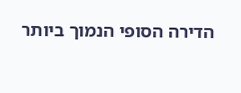הדירה הסופי הנמוך ביותר